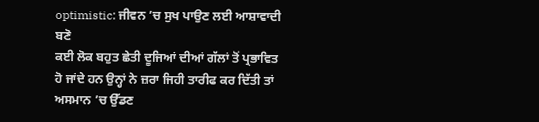optimistic: ਜੀਵਨ ’ਚ ਸੁਖ ਪਾਉਣ ਲਈ ਆਸ਼ਾਵਾਦੀ ਬਣੋ
ਕਈ ਲੋਕ ਬਹੁਤ ਛੇਤੀ ਦੂਜਿਆਂ ਦੀਆਂ ਗੱਲਾਂ ਤੋਂ ਪ੍ਰਭਾਵਿਤ ਹੋ ਜਾਂਦੇ ਹਨ ਉਨ੍ਹਾਂ ਨੇ ਜ਼ਰਾ ਜਿਹੀ ਤਾਰੀਫ ਕਰ ਦਿੱਤੀ ਤਾਂ ਅਸਮਾਨ ’ਚ ਉੱਡਣ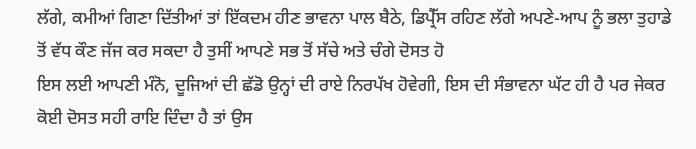ਲੱਗੇ, ਕਮੀਆਂ ਗਿਣਾ ਦਿੱਤੀਆਂ ਤਾਂ ਇੱਕਦਮ ਹੀਣ ਭਾਵਨਾ ਪਾਲ ਬੈਠੇ, ਡਿਪ੍ਰੈੱਸ ਰਹਿਣ ਲੱਗੇ ਅਪਣੇ-ਆਪ ਨੂੰ ਭਲਾ ਤੁਹਾਡੇ ਤੋਂ ਵੱਧ ਕੌਣ ਜੱਜ ਕਰ ਸਕਦਾ ਹੈ ਤੁਸੀਂ ਆਪਣੇ ਸਭ ਤੋਂ ਸੱਚੇ ਅਤੇ ਚੰਗੇ ਦੋਸਤ ਹੋ
ਇਸ ਲਈ ਆਪਣੀ ਮੰਨੋ, ਦੂਜਿਆਂ ਦੀ ਛੱਡੋ ਉਨ੍ਹਾਂ ਦੀ ਰਾਏ ਨਿਰਪੱਖ ਹੋਵੇਗੀ, ਇਸ ਦੀ ਸੰਭਾਵਨਾ ਘੱਟ ਹੀ ਹੈ ਪਰ ਜੇਕਰ ਕੋਈ ਦੋਸਤ ਸਹੀ ਰਾਇ ਦਿੰਦਾ ਹੈ ਤਾਂ ਉਸ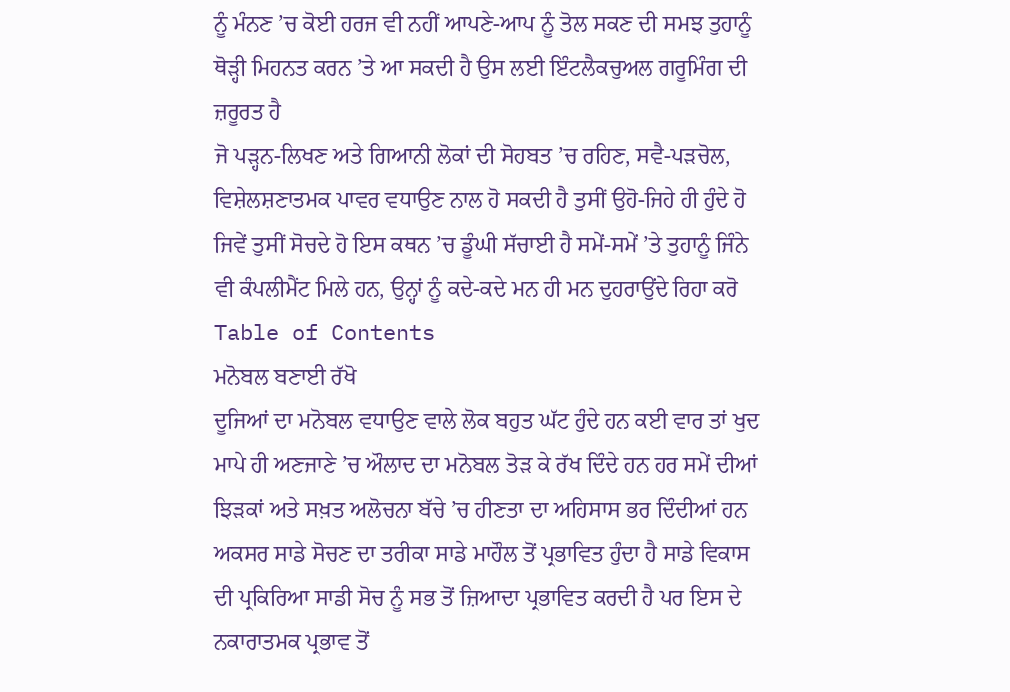ਨੂੰ ਮੰਨਣ ’ਚ ਕੋਈ ਹਰਜ ਵੀ ਨਹੀਂ ਆਪਣੇ-ਆਪ ਨੂੰ ਤੋਲ ਸਕਣ ਦੀ ਸਮਝ ਤੁਹਾਨੂੰ ਥੋੜ੍ਹੀ ਮਿਹਨਤ ਕਰਨ ’ਤੇ ਆ ਸਕਦੀ ਹੈ ਉਸ ਲਈ ਇੰਟਲੈਕਚੁਅਲ ਗਰੂਮਿੰਗ ਦੀ ਜ਼ਰੂਰਤ ਹੈ
ਜੋ ਪੜ੍ਹਨ-ਲਿਖਣ ਅਤੇ ਗਿਆਨੀ ਲੋਕਾਂ ਦੀ ਸੋਹਬਤ ’ਚ ਰਹਿਣ, ਸਵੈ-ਪੜਚੋਲ, ਵਿਸ਼ੇਲਸ਼ਣਾਤਮਕ ਪਾਵਰ ਵਧਾਉਣ ਨਾਲ ਹੋ ਸਕਦੀ ਹੈ ਤੁਸੀਂ ਉਹੋ-ਜਿਹੇ ਹੀ ਹੁੰਦੇ ਹੋ ਜਿਵੇਂ ਤੁਸੀਂ ਸੋਚਦੇ ਹੋ ਇਸ ਕਥਨ ’ਚ ਡੂੰਘੀ ਸੱਚਾਈ ਹੈ ਸਮੇਂ-ਸਮੇਂ ’ਤੇ ਤੁਹਾਨੂੰ ਜਿੰਨੇ ਵੀ ਕੰਪਲੀਮੈਂਟ ਮਿਲੇ ਹਨ, ਉਨ੍ਹਾਂ ਨੂੰ ਕਦੇ-ਕਦੇ ਮਨ ਹੀ ਮਨ ਦੁਹਰਾਉਂਦੇ ਰਿਹਾ ਕਰੋ
Table of Contents
ਮਨੋਬਲ ਬਣਾਈ ਰੱਖੋ
ਦੂਜਿਆਂ ਦਾ ਮਨੋਬਲ ਵਧਾਉਣ ਵਾਲੇ ਲੋਕ ਬਹੁਤ ਘੱਟ ਹੁੰਦੇ ਹਨ ਕਈ ਵਾਰ ਤਾਂ ਖੁਦ ਮਾਪੇ ਹੀ ਅਣਜਾਣੇ ’ਚ ਔਲਾਦ ਦਾ ਮਨੋਬਲ ਤੋੜ ਕੇ ਰੱਖ ਦਿੰਦੇ ਹਨ ਹਰ ਸਮੇਂ ਦੀਆਂ ਝਿੜਕਾਂ ਅਤੇ ਸਖ਼ਤ ਅਲੋਚਨਾ ਬੱਚੇ ’ਚ ਹੀਣਤਾ ਦਾ ਅਹਿਸਾਸ ਭਰ ਦਿੰਦੀਆਂ ਹਨ ਅਕਸਰ ਸਾਡੇ ਸੋਚਣ ਦਾ ਤਰੀਕਾ ਸਾਡੇ ਮਾਹੌਲ ਤੋਂ ਪ੍ਰਭਾਵਿਤ ਹੁੰਦਾ ਹੈ ਸਾਡੇ ਵਿਕਾਸ ਦੀ ਪ੍ਰਕਿਰਿਆ ਸਾਡੀ ਸੋਚ ਨੂੰ ਸਭ ਤੋਂ ਜ਼ਿਆਦਾ ਪ੍ਰਭਾਵਿਤ ਕਰਦੀ ਹੈ ਪਰ ਇਸ ਦੇ ਨਕਾਰਾਤਮਕ ਪ੍ਰਭਾਵ ਤੋਂ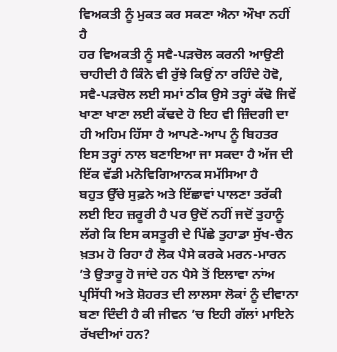ਵਿਅਕਤੀ ਨੂੰ ਮੁਕਤ ਕਰ ਸਕਣਾ ਐਨਾ ਔਖਾ ਨਹੀਂ ਹੈ
ਹਰ ਵਿਅਕਤੀ ਨੂੰ ਸਵੈ-ਪੜਚੋਲ ਕਰਨੀ ਆਉਣੀ ਚਾਹੀਦੀ ਹੈ ਕਿੰਨੇ ਵੀ ਰੁੱਝੇ ਕਿਉਂ ਨਾ ਰਹਿੰਦੇ ਹੋਵੋ, ਸਵੈ-ਪੜਚੋਲ ਲਈ ਸਮਾਂ ਠੀਕ ਉਸੇ ਤਰ੍ਹਾਂ ਕੱਢੋ ਜਿਵੇਂ ਖਾਣਾ ਖਾਣਾ ਲਈ ਕੱਢਦੇ ਹੋ ਇਹ ਵੀ ਜ਼ਿੰਦਗੀ ਦਾ ਹੀ ਅਹਿਮ ਹਿੱਸਾ ਹੈ ਆਪਣੇ-ਆਪ ਨੂੰ ਬਿਹਤਰ ਇਸ ਤਰ੍ਹਾਂ ਨਾਲ ਬਣਾਇਆ ਜਾ ਸਕਦਾ ਹੈ ਅੱਜ ਦੀ ਇੱਕ ਵੱਡੀ ਮਨੋਵਿਗਿਆਨਕ ਸਮੱਸਿਆ ਹੈ
ਬਹੁਤ ਉੱਚੇ ਸੁਫ਼ਨੇ ਅਤੇ ਇੱਛਾਵਾਂ ਪਾਲਣਾ ਤਰੱਕੀ ਲਈ ਇਹ ਜ਼ਰੂਰੀ ਹੈ ਪਰ ਉਦੋਂ ਨਹੀਂ ਜਦੋਂ ਤੁਹਾਨੂੰ ਲੱਗੇ ਕਿ ਇਸ ਕਸਤੂਰੀ ਦੇ ਪਿੱਛੇ ਤੁਹਾਡਾ ਸੁੱਖ-ਚੈਨ ਖ਼ਤਮ ਹੋ ਰਿਹਾ ਹੈ ਲੋਕ ਪੈਸੇ ਕਰਕੇ ਮਰਨ-ਮਾਰਨ ’ਤੇ ਉਤਾਰੂ ਹੋ ਜਾਂਦੇ ਹਨ ਪੈਸੇ ਤੋਂ ਇਲਾਵਾ ਨਾਂਅ ਪ੍ਰਸਿੱਧੀ ਅਤੇ ਸ਼ੋਹਰਤ ਦੀ ਲਾਲਸਾ ਲੋਕਾਂ ਨੂੰ ਦੀਵਾਨਾ ਬਣਾ ਦਿੰਦੀ ਹੈ ਕੀ ਜੀਵਨ ’ਚ ਇਹੀ ਗੱਲਾਂ ਮਾਇਨੇ ਰੱਖਦੀਆਂ ਹਨ?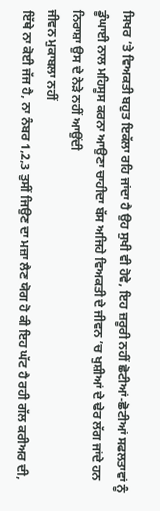ਸਿਖਰ ’ਤੇ ਵਿਅਕਤੀ ਬਹੁਤ ਇਕੱਲਾ ਰਹਿ ਜਾਂਦਾ ਹੈ ਉਹ ਸੁਖੀ ਵੀ ਹੋਵੇ, ਇਹ ਜ਼ਰੂਰੀ ਨਹੀਂ ਛੋਟੀਆਂ-ਛੋਟੀਆਂ ਸਫਲਤਾਵਾਂ ਨੂੰ ਡੂੰਘਾਈ ਨਾਲ ਮਹਿਸੂਸ ਕਰਨਾ ਆਉਣਾ ਚਾਹੀਦਾ ਬੱਸ ਅਜਿਹੇ ਵਿਅਕਤੀ ਦੇ ਜੀਵਨ ’ਚ ਖੁਸ਼ੀਆਂ ਦੇ ਢੇਰ ਲੱਗ ਜਾਂਦੇ ਹਨ ਨਿਰਾਸ਼ਾ ਉਸ ਦੇ ਨੇੜੇ ਨਹੀਂ ਆਉਂਦੀ
ਜੀਵਨ ਮੁਕਾਬਲਾ ਨਹੀਂ
ਇੱਥੇ ਨਾ ਕੋਈ ਜੱਜ ਹੈ, ਨਾ ਨੰਬਰ 1,2,3 ਤੁਸੀਂ ਜਿਉਣ ਦਾ ਮਜ਼ਾ ਲੈਣ ਯੋਗ ਹੋ ਕੀ ਇਹ ਘੱਟ ਹੈ ਰਹੀ ਗੱਲ ਕਰੀਅਰ ਦੀ,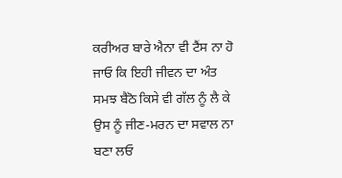ਕਰੀਅਰ ਬਾਰੇ ਐਨਾ ਵੀ ਟੈਂਸ ਨਾ ਹੋ ਜਾਓ ਕਿ ਇਹੀ ਜੀਵਨ ਦਾ ਅੰਤ ਸਮਝ ਬੈਠੋ ਕਿਸੇ ਵੀ ਗੱਲ ਨੂੰ ਲੈ ਕੇ ਉਸ ਨੂੰ ਜੀਣ-ਮਰਨ ਦਾ ਸਵਾਲ ਨਾ ਬਣਾ ਲਓ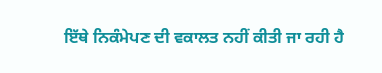ਇੱਥੇ ਨਿਕੰਮੇਪਣ ਦੀ ਵਕਾਲਤ ਨਹੀਂ ਕੀਤੀ ਜਾ ਰਹੀ ਹੈ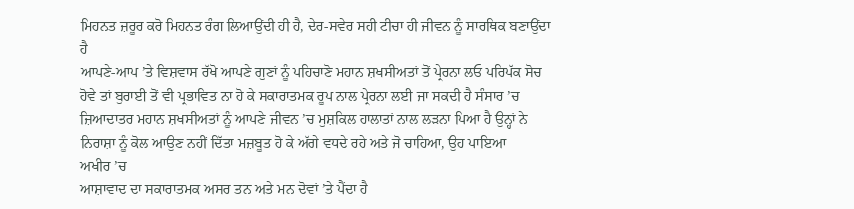ਮਿਹਨਤ ਜ਼ਰੂਰ ਕਰੋ ਮਿਹਨਤ ਰੰਗ ਲਿਆਉਂਦੀ ਹੀ ਹੈ, ਦੇਰ-ਸਵੇਰ ਸਹੀ ਟੀਚਾ ਹੀ ਜੀਵਨ ਨੂੰ ਸਾਰਥਿਕ ਬਣਾਉਂਦਾ ਹੈ
ਆਪਣੇ-ਆਪ ’ਤੇ ਵਿਸ਼ਵਾਸ ਰੱਖੋ ਆਪਣੇ ਗੁਣਾਂ ਨੂੰ ਪਹਿਚਾਣੋ ਮਹਾਨ ਸ਼ਖਸੀਅਤਾਂ ਤੋਂ ਪ੍ਰੇਰਨਾ ਲਓ ਪਰਿਪੱਕ ਸੋਚ ਹੋਵੇ ਤਾਂ ਬੁਰਾਈ ਤੋਂ ਵੀ ਪ੍ਰਭਾਵਿਤ ਨਾ ਹੋ ਕੇ ਸਕਾਰਾਤਮਕ ਰੂਪ ਨਾਲ ਪ੍ਰੇਰਨਾ ਲਈ ਜਾ ਸਕਦੀ ਹੈ ਸੰਸਾਰ ’ਚ ਜ਼ਿਆਦਾਤਰ ਮਹਾਨ ਸ਼ਖਸੀਅਤਾਂ ਨੂੰ ਆਪਣੇ ਜੀਵਨ ’ਚ ਮੁਸ਼ਕਿਲ ਹਾਲਾਤਾਂ ਨਾਲ ਲੜਨਾ ਪਿਆ ਹੈ ਉਨ੍ਹਾਂ ਨੇ ਨਿਰਾਸ਼ਾ ਨੂੰ ਕੋਲ ਆਉਣ ਨਹੀਂ ਦਿੱਤਾ ਮਜ਼ਬੂਤ ਹੋ ਕੇ ਅੱਗੇ ਵਧਦੇ ਰਹੇ ਅਤੇ ਜੋ ਚਾਹਿਆ, ਉਹ ਪਾਇਆ
ਅਖੀਰ ’ਚ
ਆਸ਼ਾਵਾਦ ਦਾ ਸਕਾਰਾਤਮਕ ਅਸਰ ਤਨ ਅਤੇ ਮਨ ਦੋਵਾਂ ’ਤੇ ਪੈਂਦਾ ਹੈ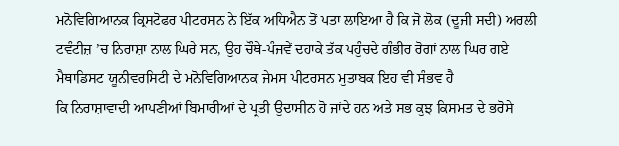ਮਨੋਵਿਗਿਆਨਕ ਕ੍ਰਿਸਟੋਫਰ ਪੀਟਰਸਨ ਨੇ ਇੱਕ ਅਧਿਐਨ ਤੋਂ ਪਤਾ ਲਾਇਆ ਹੈ ਕਿ ਜੋ ਲੋਕ (ਦੂਜੀ ਸਦੀ) ਅਰਲੀ ਟਵੰਟੀਜ਼ ’ਚ ਨਿਰਾਸ਼ਾ ਨਾਲ ਘਿਰੇ ਸਨ, ਉਹ ਚੌਥੇ-ਪੰਜਵੇਂ ਦਹਾਕੇ ਤੱਕ ਪਹੁੰਚਦੇ ਗੰਭੀਰ ਰੋਗਾਂ ਨਾਲ ਘਿਰ ਗਏ ਮੈਥਾਡਿਸਟ ਯੂਨੀਵਰਸਿਟੀ ਦੇ ਮਨੋਵਿਗਿਆਨਕ ਜੇਮਸ ਪੀਟਰਸਨ ਮੁਤਾਬਕ ਇਹ ਵੀ ਸੰਭਵ ਹੈ
ਕਿ ਨਿਰਾਸ਼ਾਵਾਦੀ ਆਪਣੀਆਂ ਬਿਮਾਰੀਆਂ ਦੇ ਪ੍ਰਤੀ ਉਦਾਸੀਨ ਹੋ ਜਾਂਦੇ ਹਨ ਅਤੇ ਸਭ ਕੁਝ ਕਿਸਮਤ ਦੇ ਭਰੋਸੇ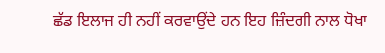ਛੱਡ ਇਲਾਜ ਹੀ ਨਹੀਂ ਕਰਵਾਉਂਦੇ ਹਨ ਇਹ ਜ਼ਿੰਦਗੀ ਨਾਲ ਧੋਖਾ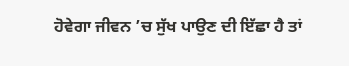ਹੋਵੇਗਾ ਜੀਵਨ ’ਚ ਸੁੱਖ ਪਾਉਣ ਦੀ ਇੱਛਾ ਹੈ ਤਾਂ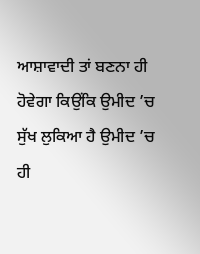ਆਸ਼ਾਵਾਦੀ ਤਾਂ ਬਣਨਾ ਹੀ ਹੋਵੇਗਾ ਕਿਉਂਕਿ ਉਮੀਦ ’ਚ ਸੁੱਖ ਲੁਕਿਆ ਹੈ ਉਮੀਦ ’ਚ ਹੀ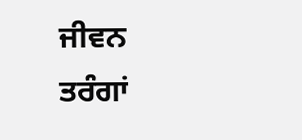ਜੀਵਨ ਤਰੰਗਾਂ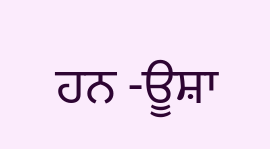ਹਨ -ਊਸ਼ਾ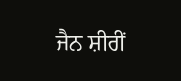ਜੈਨ ਸ਼ੀਰੀਂ